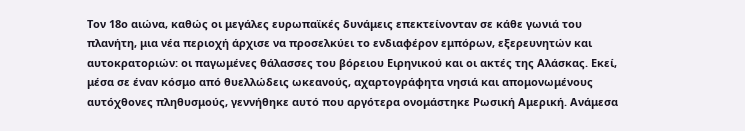Τον 18ο αιώνα, καθώς οι μεγάλες ευρωπαϊκές δυνάμεις επεκτείνονταν σε κάθε γωνιά του πλανήτη, μια νέα περιοχή άρχισε να προσελκύει το ενδιαφέρον εμπόρων, εξερευνητών και αυτοκρατοριών: οι παγωμένες θάλασσες του βόρειου Ειρηνικού και οι ακτές της Αλάσκας. Εκεί, μέσα σε έναν κόσμο από θυελλώδεις ωκεανούς, αχαρτογράφητα νησιά και απομονωμένους αυτόχθονες πληθυσμούς, γεννήθηκε αυτό που αργότερα ονομάστηκε Ρωσική Αμερική. Ανάμεσα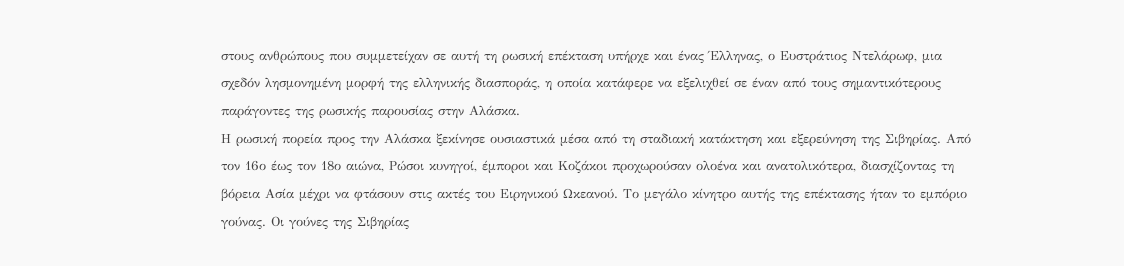στους ανθρώπους που συμμετείχαν σε αυτή τη ρωσική επέκταση υπήρχε και ένας Έλληνας, ο Ευστράτιος Ντελάρωφ, μια σχεδόν λησμονημένη μορφή της ελληνικής διασποράς, η οποία κατάφερε να εξελιχθεί σε έναν από τους σημαντικότερους παράγοντες της ρωσικής παρουσίας στην Αλάσκα.
Η ρωσική πορεία προς την Αλάσκα ξεκίνησε ουσιαστικά μέσα από τη σταδιακή κατάκτηση και εξερεύνηση της Σιβηρίας. Από τον 16ο έως τον 18ο αιώνα, Ρώσοι κυνηγοί, έμποροι και Κοζάκοι προχωρούσαν ολοένα και ανατολικότερα, διασχίζοντας τη βόρεια Ασία μέχρι να φτάσουν στις ακτές του Ειρηνικού Ωκεανού. Το μεγάλο κίνητρο αυτής της επέκτασης ήταν το εμπόριο γούνας. Οι γούνες της Σιβηρίας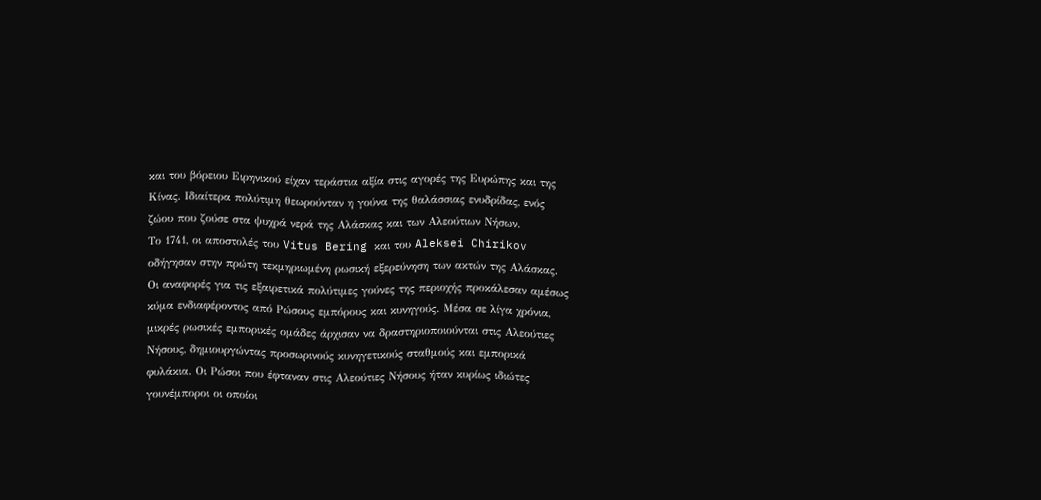και του βόρειου Ειρηνικού είχαν τεράστια αξία στις αγορές της Ευρώπης και της Κίνας. Ιδιαίτερα πολύτιμη θεωρούνταν η γούνα της θαλάσσιας ενυδρίδας, ενός ζώου που ζούσε στα ψυχρά νερά της Αλάσκας και των Αλεούτιων Νήσων.
Το 1741, οι αποστολές του Vitus Bering και του Aleksei Chirikov οδήγησαν στην πρώτη τεκμηριωμένη ρωσική εξερεύνηση των ακτών της Αλάσκας. Οι αναφορές για τις εξαιρετικά πολύτιμες γούνες της περιοχής προκάλεσαν αμέσως κύμα ενδιαφέροντος από Ρώσους εμπόρους και κυνηγούς. Μέσα σε λίγα χρόνια, μικρές ρωσικές εμπορικές ομάδες άρχισαν να δραστηριοποιούνται στις Αλεούτιες Νήσους, δημιουργώντας προσωρινούς κυνηγετικούς σταθμούς και εμπορικά φυλάκια. Οι Ρώσοι που έφταναν στις Αλεούτιες Νήσους ήταν κυρίως ιδιώτες γουνέμποροι οι οποίοι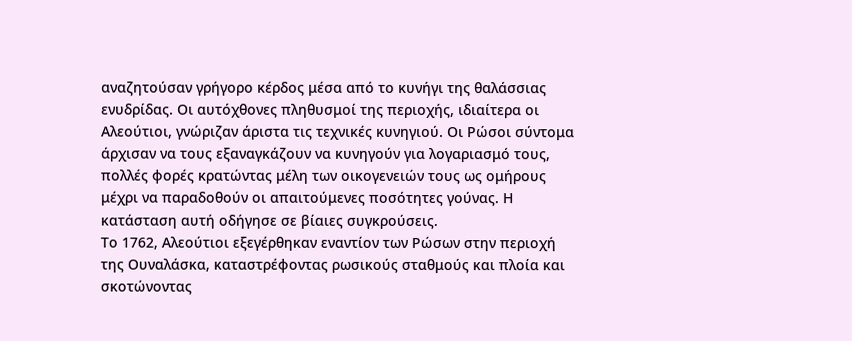αναζητούσαν γρήγορο κέρδος μέσα από το κυνήγι της θαλάσσιας ενυδρίδας. Οι αυτόχθονες πληθυσμοί της περιοχής, ιδιαίτερα οι Αλεούτιοι, γνώριζαν άριστα τις τεχνικές κυνηγιού. Οι Ρώσοι σύντομα άρχισαν να τους εξαναγκάζουν να κυνηγούν για λογαριασμό τους, πολλές φορές κρατώντας μέλη των οικογενειών τους ως ομήρους μέχρι να παραδοθούν οι απαιτούμενες ποσότητες γούνας. Η κατάσταση αυτή οδήγησε σε βίαιες συγκρούσεις.
Το 1762, Αλεούτιοι εξεγέρθηκαν εναντίον των Ρώσων στην περιοχή της Ουναλάσκα, καταστρέφοντας ρωσικούς σταθμούς και πλοία και σκοτώνοντας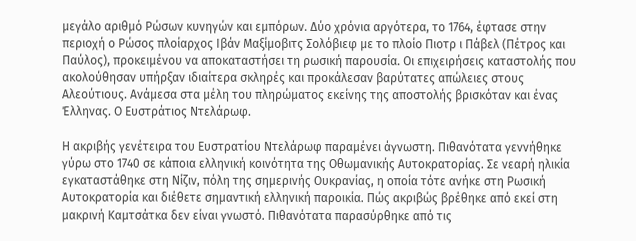μεγάλο αριθμό Ρώσων κυνηγών και εμπόρων. Δύο χρόνια αργότερα, το 1764, έφτασε στην περιοχή ο Ρώσος πλοίαρχος Ιβάν Μαξίμοβιτς Σολόβιεφ με το πλοίο Πιοτρ ι Πάβελ (Πέτρος και Παύλος), προκειμένου να αποκαταστήσει τη ρωσική παρουσία. Οι επιχειρήσεις καταστολής που ακολούθησαν υπήρξαν ιδιαίτερα σκληρές και προκάλεσαν βαρύτατες απώλειες στους Αλεούτιους. Ανάμεσα στα μέλη του πληρώματος εκείνης της αποστολής βρισκόταν και ένας Έλληνας. Ο Ευστράτιος Ντελάρωφ.

Η ακριβής γενέτειρα του Ευστρατίου Ντελάρωφ παραμένει άγνωστη. Πιθανότατα γεννήθηκε γύρω στο 1740 σε κάποια ελληνική κοινότητα της Οθωμανικής Αυτοκρατορίας. Σε νεαρή ηλικία εγκαταστάθηκε στη Νίζιν, πόλη της σημερινής Ουκρανίας, η οποία τότε ανήκε στη Ρωσική Αυτοκρατορία και διέθετε σημαντική ελληνική παροικία. Πώς ακριβώς βρέθηκε από εκεί στη μακρινή Καμτσάτκα δεν είναι γνωστό. Πιθανότατα παρασύρθηκε από τις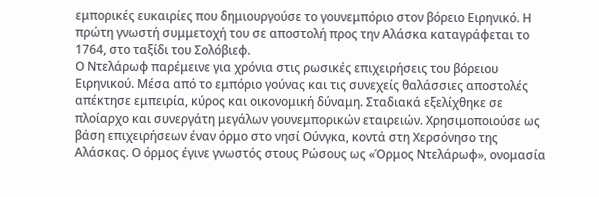εμπορικές ευκαιρίες που δημιουργούσε το γουνεμπόριο στον βόρειο Ειρηνικό. Η πρώτη γνωστή συμμετοχή του σε αποστολή προς την Αλάσκα καταγράφεται το 1764, στο ταξίδι του Σολόβιεφ.
Ο Ντελάρωφ παρέμεινε για χρόνια στις ρωσικές επιχειρήσεις του βόρειου Ειρηνικού. Μέσα από το εμπόριο γούνας και τις συνεχείς θαλάσσιες αποστολές απέκτησε εμπειρία, κύρος και οικονομική δύναμη. Σταδιακά εξελίχθηκε σε πλοίαρχο και συνεργάτη μεγάλων γουνεμπορικών εταιρειών. Χρησιμοποιούσε ως βάση επιχειρήσεων έναν όρμο στο νησί Ούνγκα, κοντά στη Χερσόνησο της Αλάσκας. Ο όρμος έγινε γνωστός στους Ρώσους ως «Όρμος Ντελάρωφ», ονομασία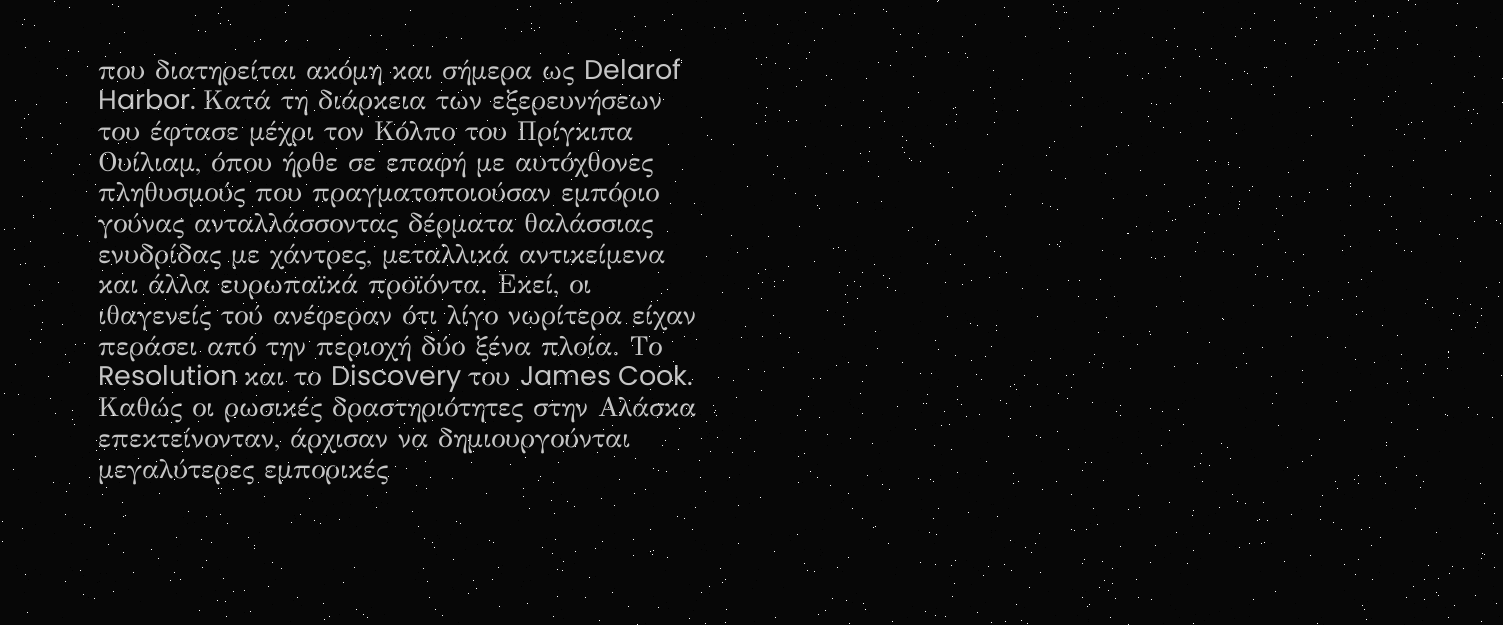που διατηρείται ακόμη και σήμερα ως Delarof Harbor. Κατά τη διάρκεια των εξερευνήσεων του έφτασε μέχρι τον Κόλπο του Πρίγκιπα Ουίλιαμ, όπου ήρθε σε επαφή με αυτόχθονες πληθυσμούς που πραγματοποιούσαν εμπόριο γούνας ανταλλάσσοντας δέρματα θαλάσσιας ενυδρίδας με χάντρες, μεταλλικά αντικείμενα και άλλα ευρωπαϊκά προϊόντα. Εκεί, οι ιθαγενείς τού ανέφεραν ότι λίγο νωρίτερα είχαν περάσει από την περιοχή δύο ξένα πλοία. Το Resolution και το Discovery του James Cook.
Καθώς οι ρωσικές δραστηριότητες στην Αλάσκα επεκτείνονταν, άρχισαν να δημιουργούνται μεγαλύτερες εμπορικές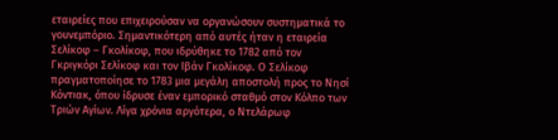εταιρείες που επιχειρούσαν να οργανώσουν συστηματικά το γουνεμπόριο. Σημαντικότερη από αυτές ήταν η εταιρεία Σελίκοφ – Γκολίκοφ, που ιδρύθηκε το 1782 από τον Γκριγκόρι Σελίκοφ και τον Ιβάν Γκολίκοφ. Ο Σελίκοφ πραγματοποίησε το 1783 μια μεγάλη αποστολή προς το Νησί Κόντιακ, όπου ίδρυσε έναν εμπορικό σταθμό στον Κόλπο των Τριών Αγίων. Λίγα χρόνια αργότερα, ο Ντελάρωφ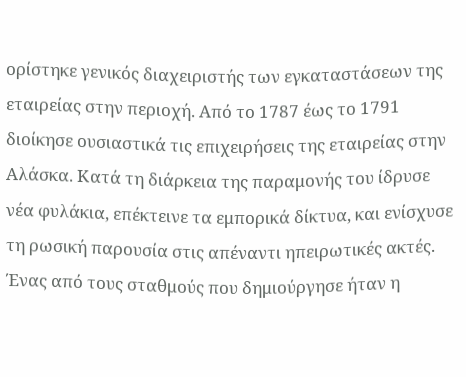ορίστηκε γενικός διαχειριστής των εγκαταστάσεων της εταιρείας στην περιοχή. Από το 1787 έως το 1791 διοίκησε ουσιαστικά τις επιχειρήσεις της εταιρείας στην Αλάσκα. Κατά τη διάρκεια της παραμονής του ίδρυσε νέα φυλάκια, επέκτεινε τα εμπορικά δίκτυα, και ενίσχυσε τη ρωσική παρουσία στις απέναντι ηπειρωτικές ακτές. Ένας από τους σταθμούς που δημιούργησε ήταν η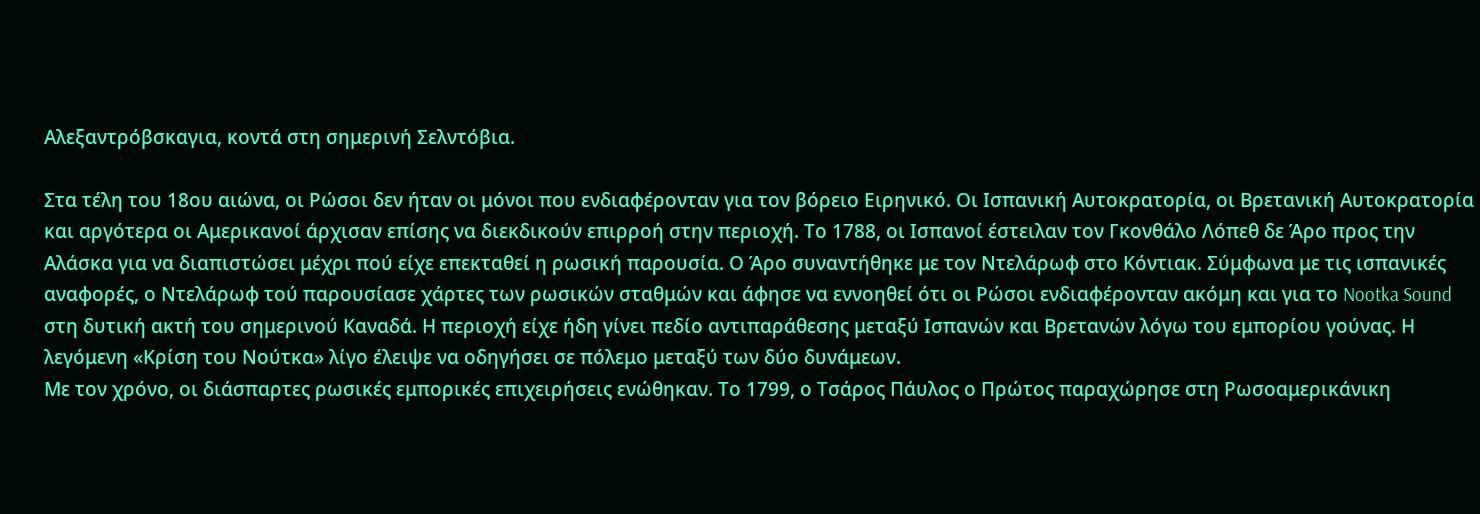Αλεξαντρόβσκαγια, κοντά στη σημερινή Σελντόβια.

Στα τέλη του 18ου αιώνα, οι Ρώσοι δεν ήταν οι μόνοι που ενδιαφέρονταν για τον βόρειο Ειρηνικό. Οι Ισπανική Αυτοκρατορία, οι Βρετανική Αυτοκρατορία και αργότερα οι Αμερικανοί άρχισαν επίσης να διεκδικούν επιρροή στην περιοχή. Το 1788, οι Ισπανοί έστειλαν τον Γκονθάλο Λόπεθ δε Άρο προς την Αλάσκα για να διαπιστώσει μέχρι πού είχε επεκταθεί η ρωσική παρουσία. Ο Άρο συναντήθηκε με τον Ντελάρωφ στο Κόντιακ. Σύμφωνα με τις ισπανικές αναφορές, ο Ντελάρωφ τού παρουσίασε χάρτες των ρωσικών σταθμών και άφησε να εννοηθεί ότι οι Ρώσοι ενδιαφέρονταν ακόμη και για το Nootka Sound στη δυτική ακτή του σημερινού Καναδά. Η περιοχή είχε ήδη γίνει πεδίο αντιπαράθεσης μεταξύ Ισπανών και Βρετανών λόγω του εμπορίου γούνας. Η λεγόμενη «Κρίση του Νούτκα» λίγο έλειψε να οδηγήσει σε πόλεμο μεταξύ των δύο δυνάμεων.
Με τον χρόνο, οι διάσπαρτες ρωσικές εμπορικές επιχειρήσεις ενώθηκαν. Το 1799, ο Τσάρος Πάυλος ο Πρώτος παραχώρησε στη Ρωσοαμερικάνικη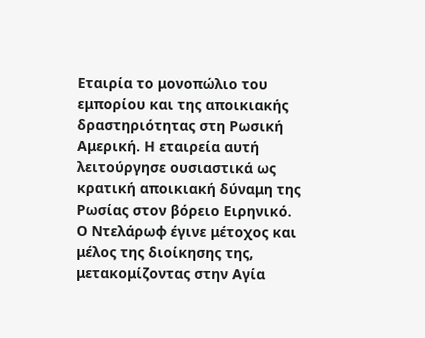Εταιρία το μονοπώλιο του εμπορίου και της αποικιακής δραστηριότητας στη Ρωσική Αμερική. Η εταιρεία αυτή λειτούργησε ουσιαστικά ως κρατική αποικιακή δύναμη της Ρωσίας στον βόρειο Ειρηνικό. Ο Ντελάρωφ έγινε μέτοχος και μέλος της διοίκησης της, μετακομίζοντας στην Αγία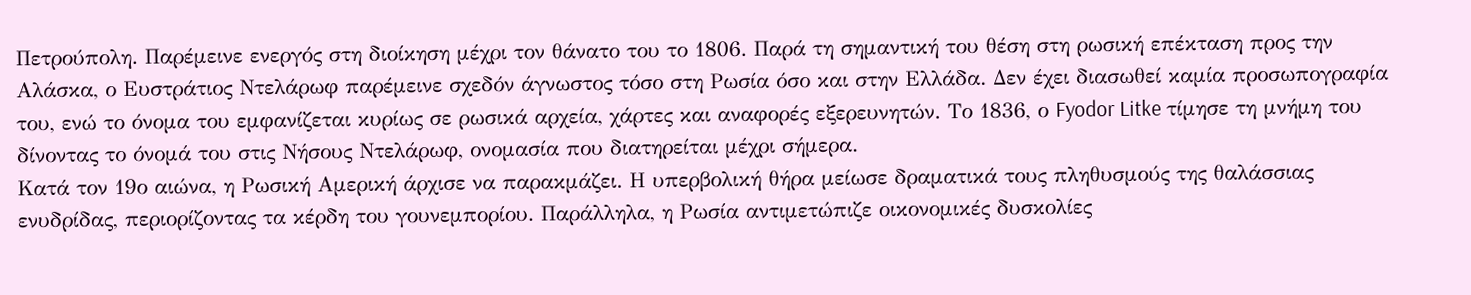Πετρούπολη. Παρέμεινε ενεργός στη διοίκηση μέχρι τον θάνατο του το 1806. Παρά τη σημαντική του θέση στη ρωσική επέκταση προς την Αλάσκα, ο Ευστράτιος Ντελάρωφ παρέμεινε σχεδόν άγνωστος τόσο στη Ρωσία όσο και στην Ελλάδα. Δεν έχει διασωθεί καμία προσωπογραφία του, ενώ το όνομα του εμφανίζεται κυρίως σε ρωσικά αρχεία, χάρτες και αναφορές εξερευνητών. Το 1836, ο Fyodor Litke τίμησε τη μνήμη του δίνοντας το όνομά του στις Νήσους Ντελάρωφ, ονομασία που διατηρείται μέχρι σήμερα.
Κατά τον 19ο αιώνα, η Ρωσική Αμερική άρχισε να παρακμάζει. Η υπερβολική θήρα μείωσε δραματικά τους πληθυσμούς της θαλάσσιας ενυδρίδας, περιορίζοντας τα κέρδη του γουνεμπορίου. Παράλληλα, η Ρωσία αντιμετώπιζε οικονομικές δυσκολίες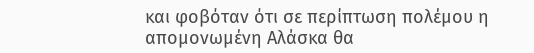και φοβόταν ότι σε περίπτωση πολέμου η απομονωμένη Αλάσκα θα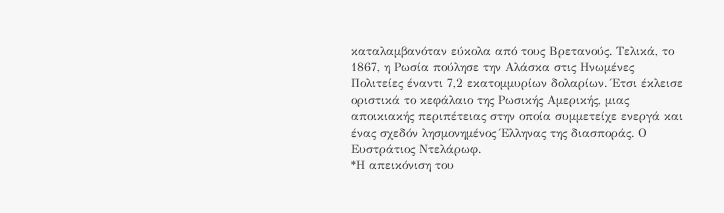καταλαμβανόταν εύκολα από τους Βρετανούς. Τελικά, το 1867, η Ρωσία πούλησε την Αλάσκα στις Ηνωμένες Πολιτείες έναντι 7,2 εκατομμυρίων δολαρίων. Έτσι έκλεισε οριστικά το κεφάλαιο της Ρωσικής Αμερικής, μιας αποικιακής περιπέτειας στην οποία συμμετείχε ενεργά και ένας σχεδόν λησμονημένος Έλληνας της διασποράς. Ο Ευστράτιος Ντελάρωφ.
*Η απεικόνιση του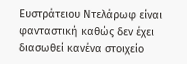Ευστράτειου Ντελάρωφ είναι φανταστική καθώς δεν έχει διασωθεί κανένα στοιχείο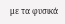με τα φυσικά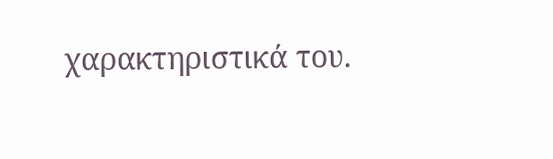χαρακτηριστικά του.